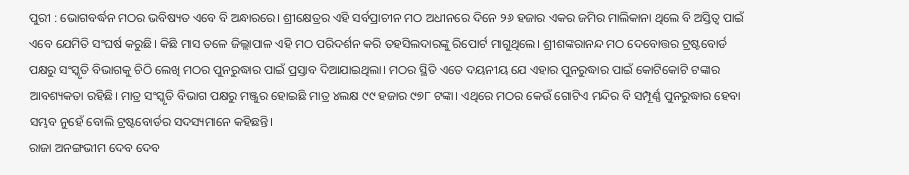ପୁରୀ : ଭୋଗବର୍ଦ୍ଧନ ମଠର ଭବିଷ୍ୟତ ଏବେ ବି ଅନ୍ଧାରରେ। ଶ୍ରୀକ୍ଷେତ୍ରର ଏହି ସର୍ବପ୍ରାଚୀନ ମଠ ଅଧୀନରେ ଦିନେ ୨୬ ହଜାର ଏକର ଜମିର ମାଲିକାନା ଥିଲେ ବି ଅସ୍ତିତ୍ବ ପାଇଁ ଏବେ ଯେମିତି ସଂଘର୍ଷ କରୁଛି। କିଛି ମାସ ତଳେ ଜିଲ୍ଲାପାଳ ଏହି ମଠ ପରିଦର୍ଶନ କରି ତହସିଲଦାରଙ୍କୁ ରିପୋର୍ଟ ମାଗୁଥିଲେ। ଶ୍ରୀଶଙ୍କରାନନ୍ଦ ମଠ ଦେବୋତ୍ତର ଟ୍ରଷ୍ଟବୋର୍ଡ ପକ୍ଷରୁ ସଂସ୍କୃତି ବିଭାଗକୁ ଚିଠି ଲେଖି ମଠର ପୁନରୁଦ୍ଧାର ପାଇଁ ପ୍ରସ୍ତାବ ଦିଆଯାଇଥିଲା। ମଠର ସ୍ଥିତି ଏତେ ଦୟନୀୟ ଯେ ଏହାର ପୁନରୁଦ୍ଧାର ପାଇଁ କୋଟିକୋଟି ଟଙ୍କାର ଆବଶ୍ୟକତା ରହିଛି। ମାତ୍ର ସଂସ୍କୃତି ବିଭାଗ ପକ୍ଷରୁ ମଞ୍ଜୁର ହୋଇଛି ମାତ୍ର ୪ଲକ୍ଷ ୯୯ ହଜାର ୯୭୮ ଟଙ୍କା। ଏଥିରେ ମଠର କେଉଁ ଗୋଟିଏ ମନ୍ଦିର ବି ସମ୍ପୂର୍ଣ୍ଣ ପୁନରୁଦ୍ଧାର ହେବା ସମ୍ଭବ ନୁହେଁ ବୋଲି ଟ୍ରଷ୍ଟବୋର୍ଡର ସଦସ୍ୟମାନେ କହିଛନ୍ତି।
ରାଜା ଅନଙ୍ଗଭୀମ ଦେବ ଦେବ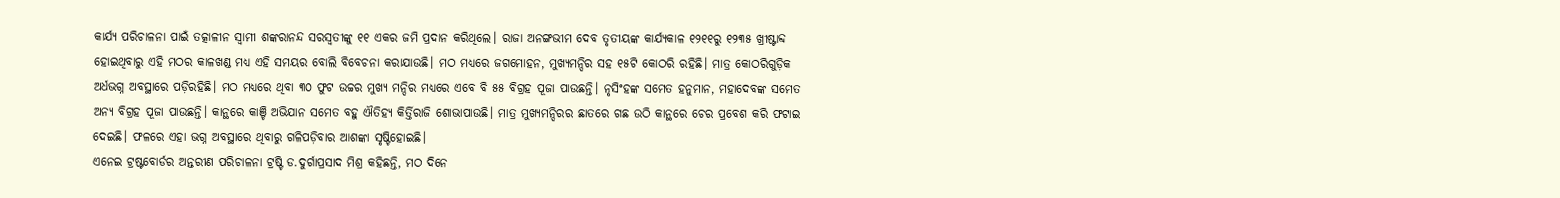କାର୍ଯ୍ୟ ପରିଚାଳନା ପାଇଁ ତତ୍କାଳୀନ ସ୍ବାମୀ ଶଙ୍କରାନନ୍ଦ ସରସ୍ବତୀଙ୍କୁ ୧୧ ଏକର ଜମି ପ୍ରଦାନ କରିଥିଲେ। ରାଜା ଅନଙ୍ଗଭୀମ ଦେବ ତୃତୀୟଙ୍କ କାର୍ଯ୍ୟକାଳ ୧୨୧୧ରୁ ୧୨୩୫ ଖ୍ରୀଷ୍ଟାବ୍ଦ ହୋଇଥିବାରୁ ଏହି ମଠର କାଳଖଣ୍ଡ ମଧ୍ୟ ଏହି ସମୟର ବୋଲି ବିବେଚନା କରାଯାଉଛି। ମଠ ମଧ୍ୟରେ ଜଗମୋହନ, ମୁଖ୍ୟମନ୍ଦିର ସହ ୧୫ଟି କୋଠରି ରହିଛି। ମାତ୍ର କୋଠରିଗୁଡ଼ିକ ଅର୍ଧଭଗ୍ନ ଅବସ୍ଥାରେ ପଡ଼ିରହିଛି। ମଠ ମଧ୍ୟରେ ଥିବା ୩୦ ଫୁଟ ଉଚ୍ଚର ମୁଖ୍ୟ ମନ୍ଦିର ମଧ୍ୟରେ ଏବେ ବି ୫୫ ବିଗ୍ରହ ପୂଜା ପାଉଛନ୍ତି। ନୃସିଂହଙ୍କ ସମେତ ହନୁମାନ, ମହାଦେବଙ୍କ ସମେତ ଅନ୍ୟ ବିଗ୍ରହ ପୂଜା ପାଉଛନ୍ତି। କାନ୍ଥରେ କାଞ୍ଚି ଅଭିଯାନ ସମେତ ବହୁ ଐତିହ୍ୟ କିର୍ତ୍ତିରାଜି ଶୋଭାପାଉଛି। ମାତ୍ର ମୁଖ୍ୟମନ୍ଦିରର ଛାତରେ ଗଛ ଉଠି କାନ୍ଥରେ ଚେର ପ୍ରବେଶ କରି ଫଟାଇ ଦେଇଛି। ଫଳରେ ଏହା ଭଗ୍ନ ଅବସ୍ଥାରେ ଥିବାରୁ ଗଳିପଡ଼ିବାର ଆଶଙ୍କା ସୃଷ୍ଟିହୋଇଛି।
ଏନେଇ ଟ୍ରଷ୍ଟବୋର୍ଡର ଅନ୍ତରୀଣ ପରିଚାଳନା ଟ୍ରଷ୍ଟି ଡ.ଦୁର୍ଗାପ୍ରସାଦ ମିଶ୍ର କହିଛନ୍ତି, ମଠ ଦିନେ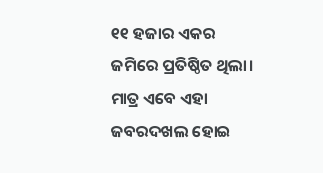୧୧ ହଜାର ଏକର ଜମିରେ ପ୍ରତିଷ୍ଠିତ ଥିଲା। ମାତ୍ର ଏବେ ଏହା ଜବରଦଖଲ ହୋଇ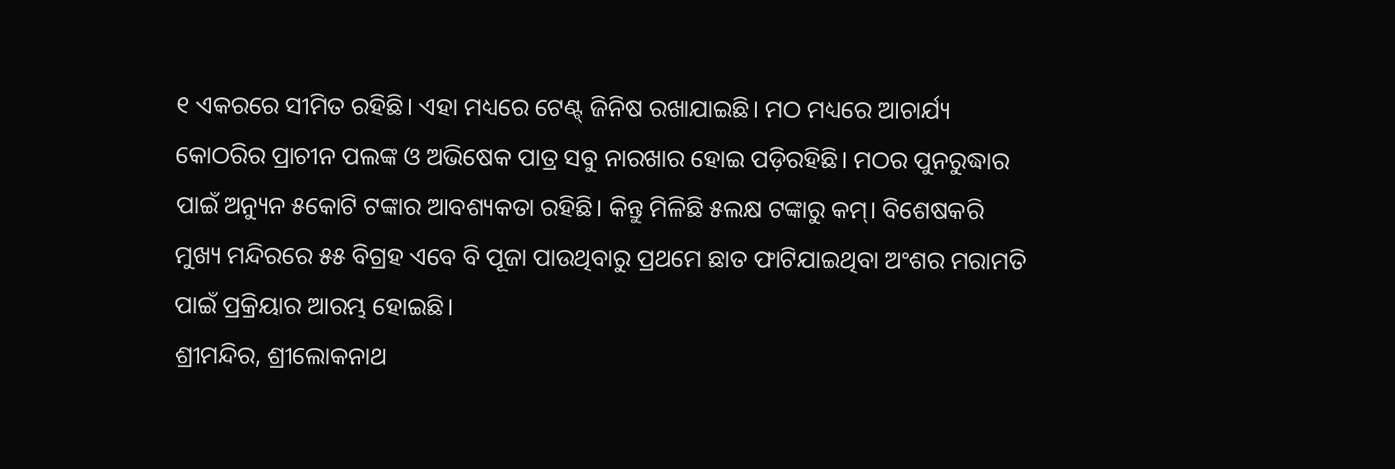୧ ଏକରରେ ସୀମିତ ରହିଛି। ଏହା ମଧ୍ୟରେ ଟେଣ୍ଟ୍ ଜିନିଷ ରଖାଯାଇଛି। ମଠ ମଧ୍ୟରେ ଆଚାର୍ଯ୍ୟ କୋଠରିର ପ୍ରାଚୀନ ପଲଙ୍କ ଓ ଅଭିଷେକ ପାତ୍ର ସବୁ ନାରଖାର ହୋଇ ପଡ଼ିରହିଛି। ମଠର ପୁନରୁଦ୍ଧାର ପାଇଁ ଅନ୍ୟୁନ ୫କୋଟି ଟଙ୍କାର ଆବଶ୍ୟକତା ରହିଛି। କିନ୍ତୁ ମିଳିଛି ୫ଲକ୍ଷ ଟଙ୍କାରୁ କମ୍। ବିଶେଷକରି ମୁଖ୍ୟ ମନ୍ଦିରରେ ୫୫ ବିଗ୍ରହ ଏବେ ବି ପୂଜା ପାଉଥିବାରୁ ପ୍ରଥମେ ଛାତ ଫାଟିଯାଇଥିବା ଅଂଶର ମରାମତି ପାଇଁ ପ୍ରକ୍ରିୟାର ଆରମ୍ଭ ହୋଇଛି।
ଶ୍ରୀମନ୍ଦିର, ଶ୍ରୀଲୋକନାଥ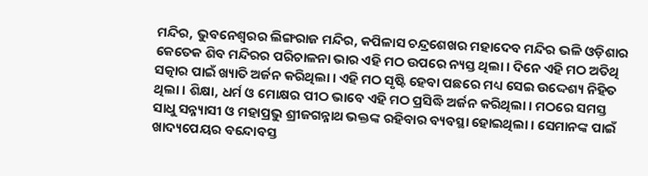ମନ୍ଦିର, ଭୁବନେଶ୍ବରର ଲିଙ୍ଗରାଜ ମନ୍ଦିର, କପିଳାସ ଚନ୍ଦ୍ରଶେଖର ମହାଦେବ ମନ୍ଦିର ଭଳି ଓଡ଼ିଶାର କେତେକ ଶିବ ମନ୍ଦିରର ପରିଚାଳନା ଭାର ଏହି ମଠ ଉପରେ ନ୍ୟସ୍ତ ଥିଲା। ଦିନେ ଏହି ମଠ ଅତିଥି ସତ୍କାର ପାଇଁ ଖ୍ୟାତି ଅର୍ଜନ କରିଥିଲା। ଏହି ମଠ ସୃଷ୍ଟି ହେବା ପଛରେ ମଧ୍ୟ ସେଇ ଉଦ୍ଦେଶ୍ୟ ନିହିତ ଥିଲା। ଶିକ୍ଷା, ଧର୍ମ ଓ ମୋକ୍ଷର ପୀଠ ଭାବେ ଏହି ମଠ ପ୍ରସିଦ୍ଧି ଅର୍ଜନ କରିଥିଲା। ମଠରେ ସମସ୍ତ ସାଧୁ ସନ୍ନ୍ୟାସୀ ଓ ମହାପ୍ରଭୁ ଶ୍ରୀଜଗନ୍ନାଥ ଭକ୍ତଙ୍କ ରହିବାର ବ୍ୟବସ୍ଥା ହୋଇଥିଲା। ସେମାନଙ୍କ ପାଇଁ ଖାଦ୍ୟପେୟର ବନ୍ଦୋବସ୍ତ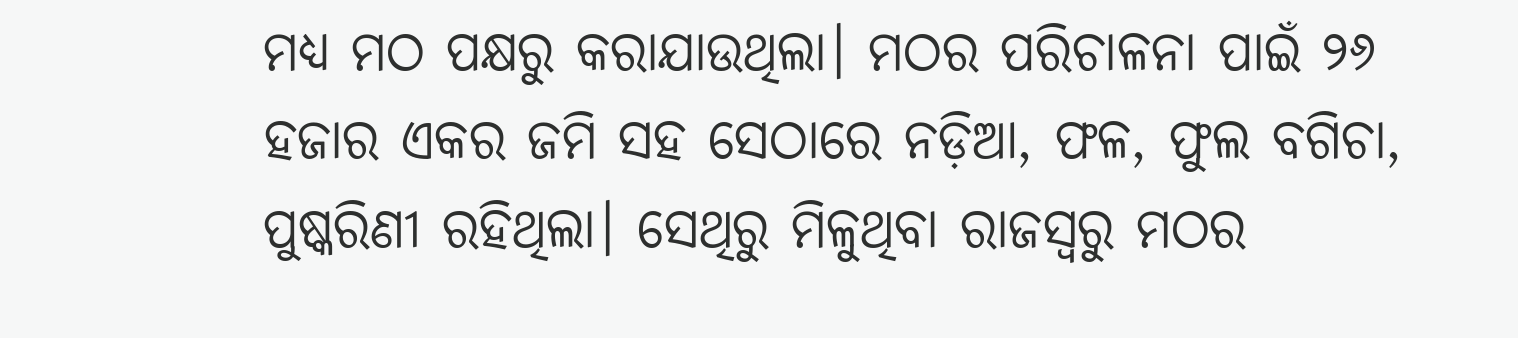ମଧ୍ୟ ମଠ ପକ୍ଷରୁ କରାଯାଉଥିଲା। ମଠର ପରିଚାଳନା ପାଇଁ ୨୬ ହଜାର ଏକର ଜମି ସହ ସେଠାରେ ନଡ଼ିଆ, ଫଳ, ଫୁଲ ବଗିଚା, ପୁଷ୍କରିଣୀ ରହିଥିଲା। ସେଥିରୁ ମିଳୁଥିବା ରାଜସ୍ବରୁ ମଠର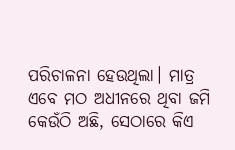ପରିଚାଳନା ହେଉଥିଲା। ମାତ୍ର ଏବେ ମଠ ଅଧୀନରେ ଥିବା ଜମି କେଉଁଠି ଅଛି, ସେଠାରେ କିଏ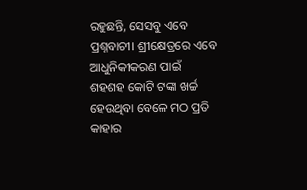ରହୁଛନ୍ତି, ସେସବୁ ଏବେ ପ୍ରଶ୍ନବାଚୀ। ଶ୍ରୀକ୍ଷେତ୍ରରେ ଏବେ ଆଧୁନିକୀକରଣ ପାଇଁ ଶହଶହ କୋଟି ଟଙ୍କା ଖର୍ଚ୍ଚ ହେଉଥିବା ବେଳେ ମଠ ପ୍ରତି କାହାର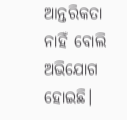ଆନ୍ତରିକତା ନାହିଁ ବୋଲି ଅଭିଯୋଗ ହୋଇଛି।